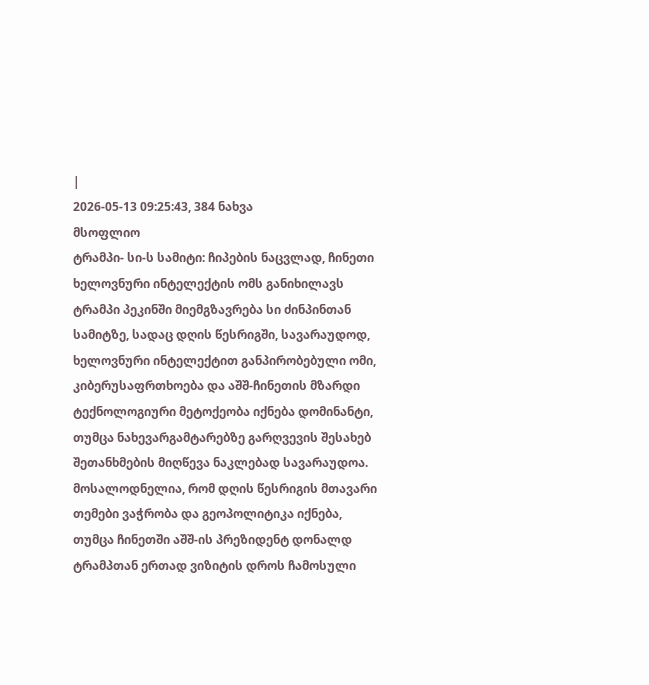|
2026-05-13 09:25:43, 384 ნახვა
მსოფლიო
ტრამპი- სი-ს სამიტი: ჩიპების ნაცვლად, ჩინეთი ხელოვნური ინტელექტის ომს განიხილავს
ტრამპი პეკინში მიემგზავრება სი ძინპინთან სამიტზე, სადაც დღის წესრიგში, სავარაუდოდ, ხელოვნური ინტელექტით განპირობებული ომი, კიბერუსაფრთხოება და აშშ-ჩინეთის მზარდი ტექნოლოგიური მეტოქეობა იქნება დომინანტი, თუმცა ნახევარგამტარებზე გარღვევის შესახებ შეთანხმების მიღწევა ნაკლებად სავარაუდოა. მოსალოდნელია, რომ დღის წესრიგის მთავარი თემები ვაჭრობა და გეოპოლიტიკა იქნება, თუმცა ჩინეთში აშშ-ის პრეზიდენტ დონალდ ტრამპთან ერთად ვიზიტის დროს ჩამოსული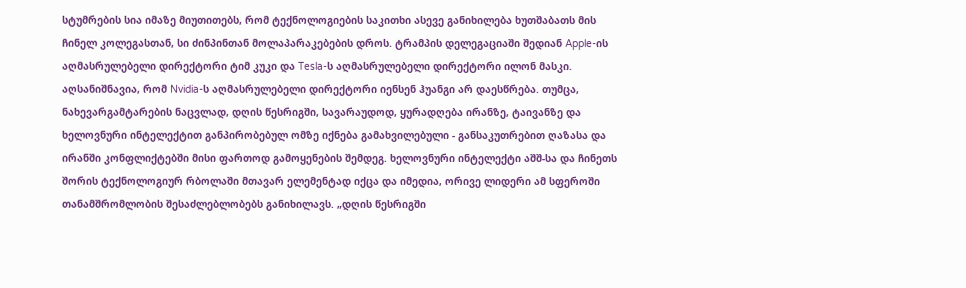სტუმრების სია იმაზე მიუთითებს, რომ ტექნოლოგიების საკითხი ასევე განიხილება ხუთშაბათს მის ჩინელ კოლეგასთან, სი ძინპინთან მოლაპარაკებების დროს. ტრამპის დელეგაციაში შედიან Apple-ის აღმასრულებელი დირექტორი ტიმ კუკი და Tesla-ს აღმასრულებელი დირექტორი ილონ მასკი. აღსანიშნავია, რომ Nvidia-ს აღმასრულებელი დირექტორი იენსენ ჰუანგი არ დაესწრება. თუმცა, ნახევარგამტარების ნაცვლად, დღის წესრიგში, სავარაუდოდ, ყურადღება ირანზე, ტაივანზე და ხელოვნური ინტელექტით განპირობებულ ომზე იქნება გამახვილებული - განსაკუთრებით ღაზასა და ირანში კონფლიქტებში მისი ფართოდ გამოყენების შემდეგ. ხელოვნური ინტელექტი აშშ-სა და ჩინეთს შორის ტექნოლოგიურ რბოლაში მთავარ ელემენტად იქცა და იმედია, ორივე ლიდერი ამ სფეროში თანამშრომლობის შესაძლებლობებს განიხილავს. „დღის წესრიგში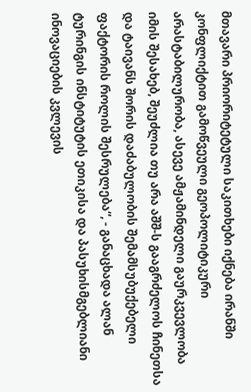მთავარი პრიორიტეტული საკითხები იქნება ირანში კონფლიქტით გამოწვეული გეოპოლიტიკური არასტაბილურობა, ასევე ამჟამინდელი გაურკვევლობა იმის შესახებ, შეუძლია თუ არა აშშ-ს გააგრძელოს ჩინეთსა და ტაივანს შორის დაძაბულობის შემამსუბუქებელი ფაქტორის როლის შესრულება“, - განაცხადა ალან ტურინგის ინსტიტუტის ეთიკისა და პასუხისმგებლიანი ინოვაციების კვლევის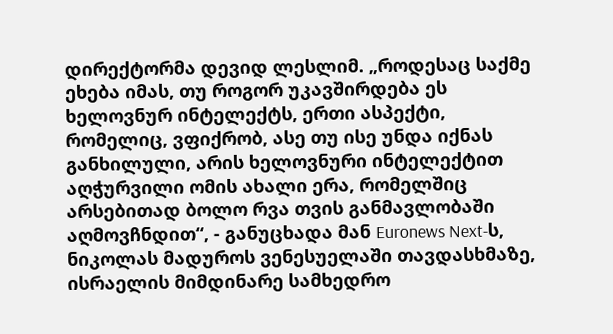დირექტორმა დევიდ ლესლიმ. „როდესაც საქმე ეხება იმას, თუ როგორ უკავშირდება ეს ხელოვნურ ინტელექტს, ერთი ასპექტი, რომელიც, ვფიქრობ, ასე თუ ისე უნდა იქნას განხილული, არის ხელოვნური ინტელექტით აღჭურვილი ომის ახალი ერა, რომელშიც არსებითად ბოლო რვა თვის განმავლობაში აღმოვჩნდით“, - განუცხადა მან Euronews Next-ს, ნიკოლას მადუროს ვენესუელაში თავდასხმაზე, ისრაელის მიმდინარე სამხედრო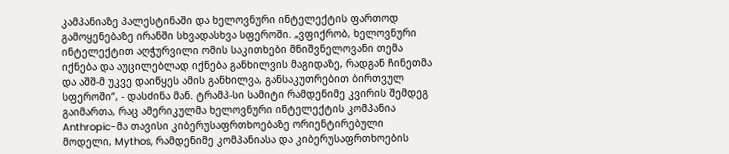კამპანიაზე პალესტინაში და ხელოვნური ინტელექტის ფართოდ გამოყენებაზე ირანში სხვადასხვა სფეროში. „ვფიქრობ, ხელოვნური ინტელექტით აღჭურვილი ომის საკითხები მნიშვნელოვანი თემა იქნება და აუცილებლად იქნება განხილვის მაგიდაზე, რადგან ჩინეთმა და აშშ-მ უკვე დაიწყეს ამის განხილვა, განსაკუთრებით ბირთვულ სფეროში“, - დასძინა მან. ტრამპ-სი სამიტი რამდენიმე კვირის შემდეგ გაიმართა, რაც ამერიკულმა ხელოვნური ინტელექტის კომპანია Anthropic-მა თავისი კიბერუსაფრთხოებაზე ორიენტირებული მოდელი, Mythos, რამდენიმე კომპანიასა და კიბერუსაფრთხოების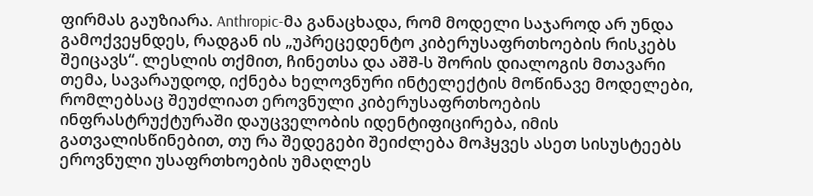ფირმას გაუზიარა. Anthropic-მა განაცხადა, რომ მოდელი საჯაროდ არ უნდა გამოქვეყნდეს, რადგან ის „უპრეცედენტო კიბერუსაფრთხოების რისკებს შეიცავს“. ლესლის თქმით, ჩინეთსა და აშშ-ს შორის დიალოგის მთავარი თემა, სავარაუდოდ, იქნება ხელოვნური ინტელექტის მოწინავე მოდელები, რომლებსაც შეუძლიათ ეროვნული კიბერუსაფრთხოების ინფრასტრუქტურაში დაუცველობის იდენტიფიცირება, იმის გათვალისწინებით, თუ რა შედეგები შეიძლება მოჰყვეს ასეთ სისუსტეებს ეროვნული უსაფრთხოების უმაღლეს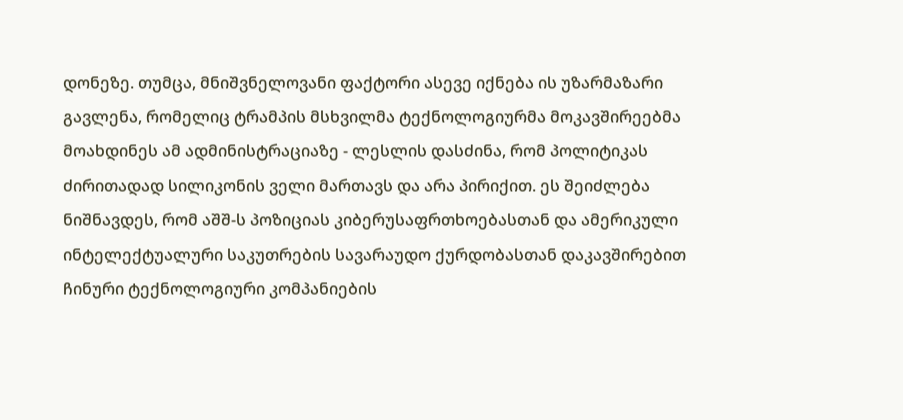დონეზე. თუმცა, მნიშვნელოვანი ფაქტორი ასევე იქნება ის უზარმაზარი გავლენა, რომელიც ტრამპის მსხვილმა ტექნოლოგიურმა მოკავშირეებმა მოახდინეს ამ ადმინისტრაციაზე - ლესლის დასძინა, რომ პოლიტიკას ძირითადად სილიკონის ველი მართავს და არა პირიქით. ეს შეიძლება ნიშნავდეს, რომ აშშ-ს პოზიციას კიბერუსაფრთხოებასთან და ამერიკული ინტელექტუალური საკუთრების სავარაუდო ქურდობასთან დაკავშირებით ჩინური ტექნოლოგიური კომპანიების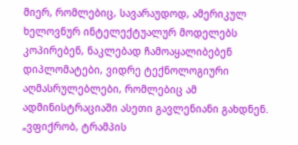მიერ, რომლებიც, სავარაუდოდ, ამერიკულ ხელოვნურ ინტელექტუალურ მოდელებს კოპირებენ, ნაკლებად ჩამოაყალიბებენ დიპლომატები, ვიდრე ტექნოლოგიური აღმასრულებლები, რომლებიც ამ ადმინისტრაციაში ასეთი გავლენიანი გახდნენ. „ვფიქრობ, ტრამპის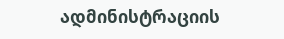ადმინისტრაციის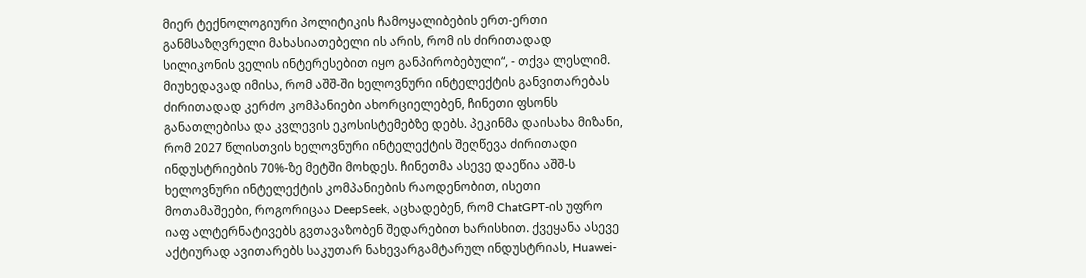მიერ ტექნოლოგიური პოლიტიკის ჩამოყალიბების ერთ-ერთი განმსაზღვრელი მახასიათებელი ის არის, რომ ის ძირითადად სილიკონის ველის ინტერესებით იყო განპირობებული“, - თქვა ლესლიმ. მიუხედავად იმისა, რომ აშშ-ში ხელოვნური ინტელექტის განვითარებას ძირითადად კერძო კომპანიები ახორციელებენ, ჩინეთი ფსონს განათლებისა და კვლევის ეკოსისტემებზე დებს. პეკინმა დაისახა მიზანი, რომ 2027 წლისთვის ხელოვნური ინტელექტის შეღწევა ძირითადი ინდუსტრიების 70%-ზე მეტში მოხდეს. ჩინეთმა ასევე დაეწია აშშ-ს ხელოვნური ინტელექტის კომპანიების რაოდენობით, ისეთი მოთამაშეები, როგორიცაა DeepSeek, აცხადებენ, რომ ChatGPT-ის უფრო იაფ ალტერნატივებს გვთავაზობენ შედარებით ხარისხით. ქვეყანა ასევე აქტიურად ავითარებს საკუთარ ნახევარგამტარულ ინდუსტრიას, Huawei-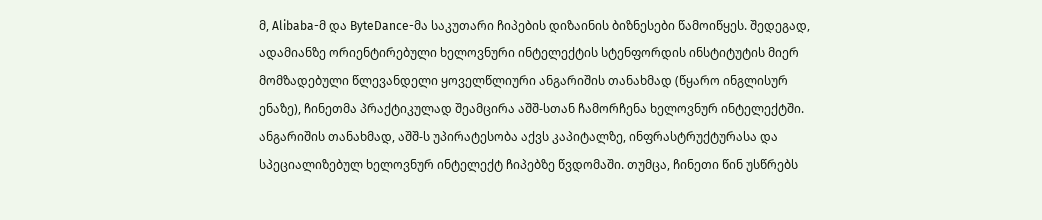მ, Alibaba-მ და ByteDance-მა საკუთარი ჩიპების დიზაინის ბიზნესები წამოიწყეს. შედეგად, ადამიანზე ორიენტირებული ხელოვნური ინტელექტის სტენფორდის ინსტიტუტის მიერ მომზადებული წლევანდელი ყოველწლიური ანგარიშის თანახმად (წყარო ინგლისურ ენაზე), ჩინეთმა პრაქტიკულად შეამცირა აშშ-სთან ჩამორჩენა ხელოვნურ ინტელექტში. ანგარიშის თანახმად, აშშ-ს უპირატესობა აქვს კაპიტალზე, ინფრასტრუქტურასა და სპეციალიზებულ ხელოვნურ ინტელექტ ჩიპებზე წვდომაში. თუმცა, ჩინეთი წინ უსწრებს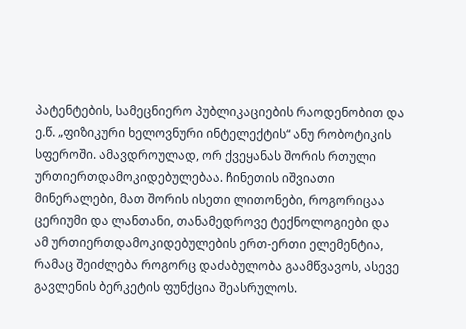პატენტების, სამეცნიერო პუბლიკაციების რაოდენობით და ე.წ. „ფიზიკური ხელოვნური ინტელექტის“ ანუ რობოტიკის სფეროში. ამავდროულად, ორ ქვეყანას შორის რთული ურთიერთდამოკიდებულებაა. ჩინეთის იშვიათი მინერალები, მათ შორის ისეთი ლითონები, როგორიცაა ცერიუმი და ლანთანი, თანამედროვე ტექნოლოგიები და ამ ურთიერთდამოკიდებულების ერთ-ერთი ელემენტია, რამაც შეიძლება როგორც დაძაბულობა გაამწვავოს, ასევე გავლენის ბერკეტის ფუნქცია შეასრულოს.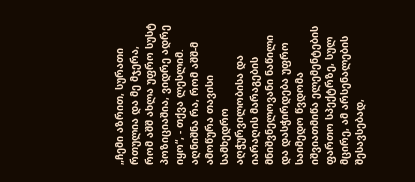„ჩემი აზრით, სურათი რთულია და მე მჯერა, რომ აშშ ახლა უფრო სუსტ პოზიციაშია, ვიდრე ადრე იყო“, - თქვა ლესლიმ. აღნიშნა რა, რომ აშშ-მ ამოწურა თავისი სამხედრო აღჭურვილობისა და იარაღის მარაგების მნიშვნელოვანი ნაწილი და დასჭირდება უფრო საიმედო წვდომა იშვიათმიწა ელემენტების ფართო სპექტრზე, სულ მცირე, ამ არსენალების შესავსებად,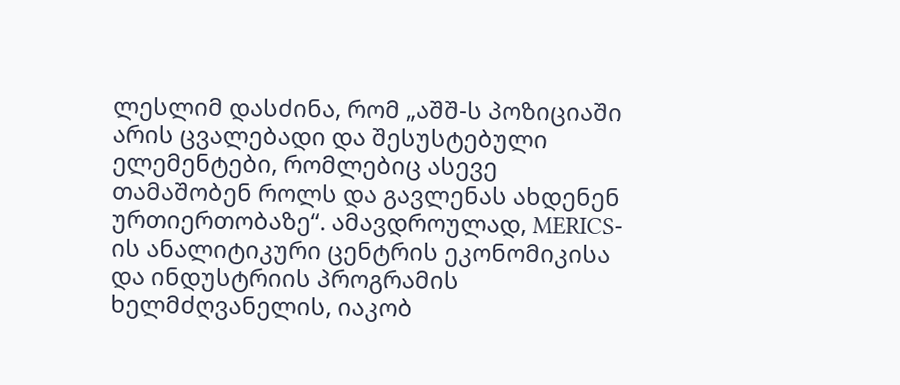ლესლიმ დასძინა, რომ „აშშ-ს პოზიციაში არის ცვალებადი და შესუსტებული ელემენტები, რომლებიც ასევე თამაშობენ როლს და გავლენას ახდენენ ურთიერთობაზე“. ამავდროულად, MERICS-ის ანალიტიკური ცენტრის ეკონომიკისა და ინდუსტრიის პროგრამის ხელმძღვანელის, იაკობ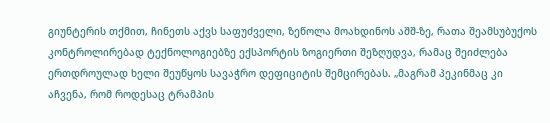გიუნტერის თქმით, ჩინეთს აქვს საფუძველი, ზეწოლა მოახდინოს აშშ-ზე, რათა შეამსუბუქოს კონტროლირებად ტექნოლოგიებზე ექსპორტის ზოგიერთი შეზღუდვა, რამაც შეიძლება ერთდროულად ხელი შეუწყოს სავაჭრო დეფიციტის შემცირებას. „მაგრამ პეკინმაც კი აჩვენა, რომ როდესაც ტრამპის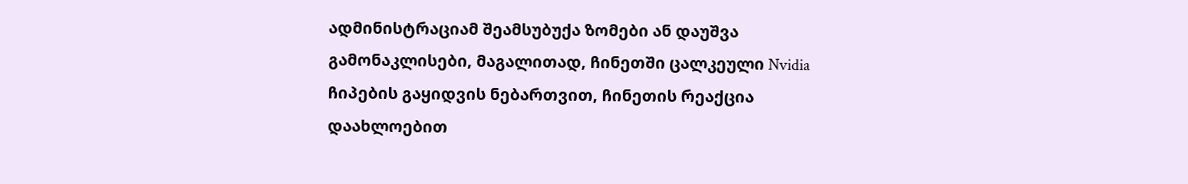ადმინისტრაციამ შეამსუბუქა ზომები ან დაუშვა გამონაკლისები, მაგალითად, ჩინეთში ცალკეული Nvidia ჩიპების გაყიდვის ნებართვით, ჩინეთის რეაქცია დაახლოებით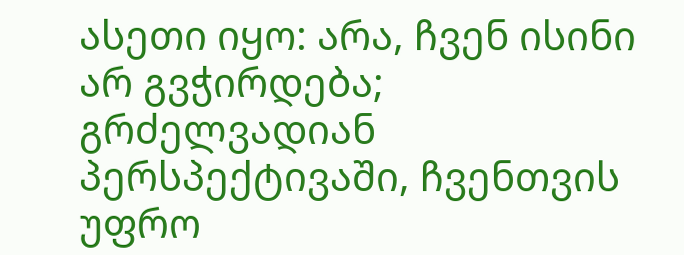ასეთი იყო: არა, ჩვენ ისინი არ გვჭირდება; გრძელვადიან პერსპექტივაში, ჩვენთვის უფრო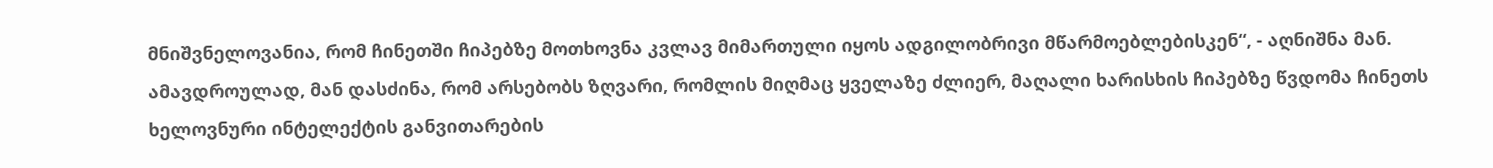მნიშვნელოვანია, რომ ჩინეთში ჩიპებზე მოთხოვნა კვლავ მიმართული იყოს ადგილობრივი მწარმოებლებისკენ“, - აღნიშნა მან. ამავდროულად, მან დასძინა, რომ არსებობს ზღვარი, რომლის მიღმაც ყველაზე ძლიერ, მაღალი ხარისხის ჩიპებზე წვდომა ჩინეთს ხელოვნური ინტელექტის განვითარების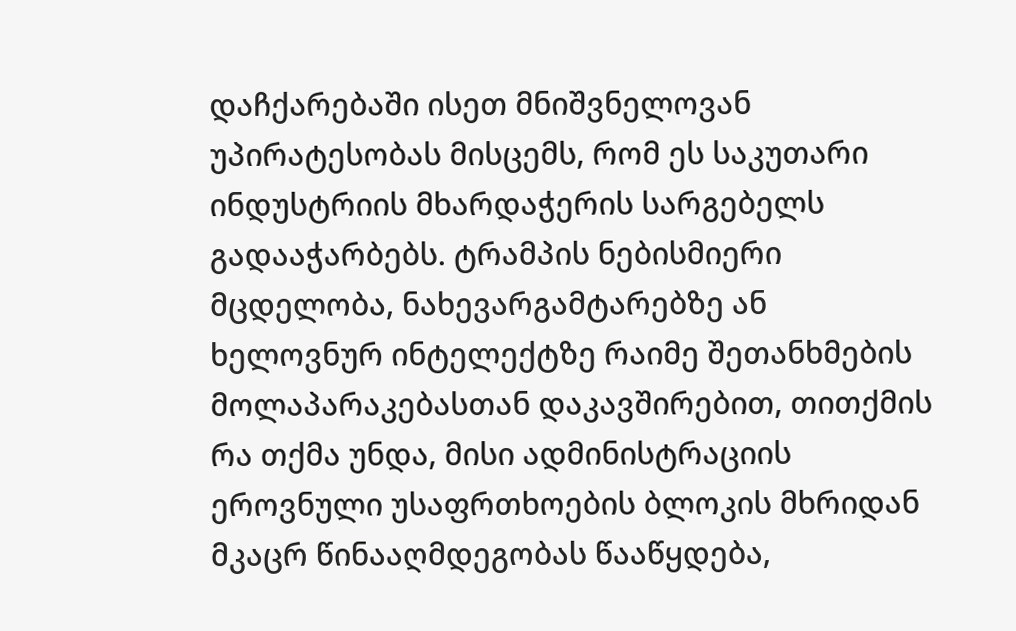დაჩქარებაში ისეთ მნიშვნელოვან უპირატესობას მისცემს, რომ ეს საკუთარი ინდუსტრიის მხარდაჭერის სარგებელს გადააჭარბებს. ტრამპის ნებისმიერი მცდელობა, ნახევარგამტარებზე ან ხელოვნურ ინტელექტზე რაიმე შეთანხმების მოლაპარაკებასთან დაკავშირებით, თითქმის რა თქმა უნდა, მისი ადმინისტრაციის ეროვნული უსაფრთხოების ბლოკის მხრიდან მკაცრ წინააღმდეგობას წააწყდება,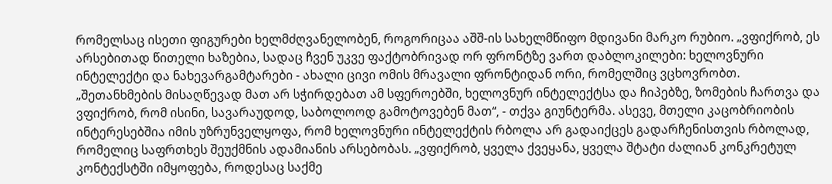რომელსაც ისეთი ფიგურები ხელმძღვანელობენ, როგორიცაა აშშ-ის სახელმწიფო მდივანი მარკო რუბიო. „ვფიქრობ, ეს არსებითად წითელი ხაზებია, სადაც ჩვენ უკვე ფაქტობრივად ორ ფრონტზე ვართ დაბლოკილები: ხელოვნური ინტელექტი და ნახევარგამტარები - ახალი ცივი ომის მრავალი ფრონტიდან ორი, რომელშიც ვცხოვრობთ. „შეთანხმების მისაღწევად მათ არ სჭირდებათ ამ სფეროებში, ხელოვნურ ინტელექტსა და ჩიპებზე, ზომების ჩართვა და ვფიქრობ, რომ ისინი, სავარაუდოდ, საბოლოოდ გამოტოვებენ მათ“, - თქვა გიუნტერმა. ასევე, მთელი კაცობრიობის ინტერესებშია იმის უზრუნველყოფა, რომ ხელოვნური ინტელექტის რბოლა არ გადაიქცეს გადარჩენისთვის რბოლად, რომელიც საფრთხეს შეუქმნის ადამიანის არსებობას. „ვფიქრობ, ყველა ქვეყანა, ყველა შტატი ძალიან კონკრეტულ კონტექსტში იმყოფება, როდესაც საქმე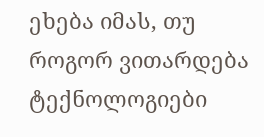ეხება იმას, თუ როგორ ვითარდება ტექნოლოგიები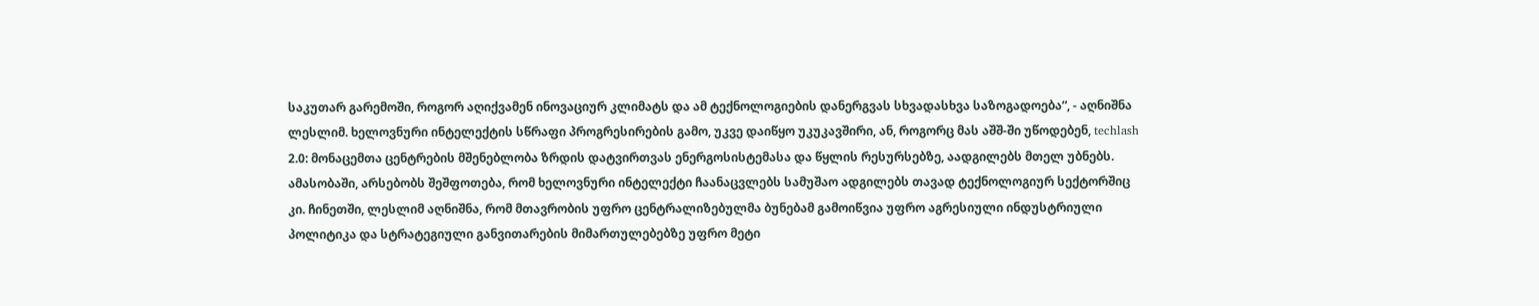საკუთარ გარემოში, როგორ აღიქვამენ ინოვაციურ კლიმატს და ამ ტექნოლოგიების დანერგვას სხვადასხვა საზოგადოება“, - აღნიშნა ლესლიმ. ხელოვნური ინტელექტის სწრაფი პროგრესირების გამო, უკვე დაიწყო უკუკავშირი, ან, როგორც მას აშშ-ში უწოდებენ, techlash 2.0: მონაცემთა ცენტრების მშენებლობა ზრდის დატვირთვას ენერგოსისტემასა და წყლის რესურსებზე, აადგილებს მთელ უბნებს. ამასობაში, არსებობს შეშფოთება, რომ ხელოვნური ინტელექტი ჩაანაცვლებს სამუშაო ადგილებს თავად ტექნოლოგიურ სექტორშიც კი. ჩინეთში, ლესლიმ აღნიშნა, რომ მთავრობის უფრო ცენტრალიზებულმა ბუნებამ გამოიწვია უფრო აგრესიული ინდუსტრიული პოლიტიკა და სტრატეგიული განვითარების მიმართულებებზე უფრო მეტი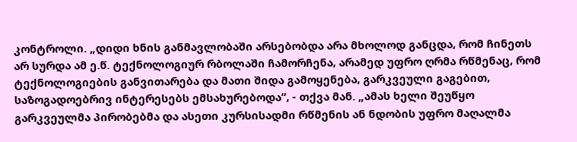კონტროლი. „დიდი ხნის განმავლობაში არსებობდა არა მხოლოდ განცდა, რომ ჩინეთს არ სურდა ამ ე.წ. ტექნოლოგიურ რბოლაში ჩამორჩენა, არამედ უფრო ღრმა რწმენაც, რომ ტექნოლოგიების განვითარება და მათი შიდა გამოყენება, გარკვეული გაგებით, საზოგადოებრივ ინტერესებს ემსახურებოდა“, - თქვა მან. „ამას ხელი შეუწყო გარკვეულმა პირობებმა და ასეთი კურსისადმი რწმენის ან ნდობის უფრო მაღალმა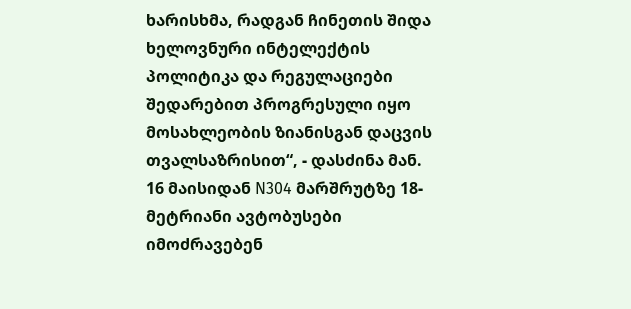ხარისხმა, რადგან ჩინეთის შიდა ხელოვნური ინტელექტის პოლიტიკა და რეგულაციები შედარებით პროგრესული იყო მოსახლეობის ზიანისგან დაცვის თვალსაზრისით“, - დასძინა მან.
16 მაისიდან N304 მარშრუტზე 18-მეტრიანი ავტობუსები იმოძრავებენ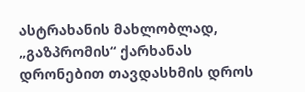ასტრახანის მახლობლად, „გაზპრომის“ ქარხანას დრონებით თავდასხმის დროს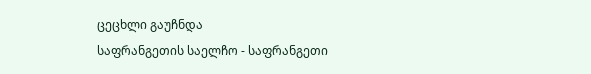ცეცხლი გაუჩნდა
საფრანგეთის საელჩო - საფრანგეთი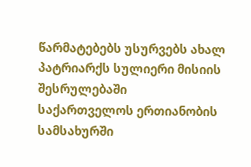წარმატებებს უსურვებს ახალ პატრიარქს სულიერი მისიის შესრულებაში საქართველოს ერთიანობის სამსახურში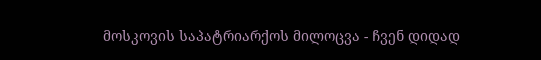მოსკოვის საპატრიარქოს მილოცვა - ჩვენ დიდად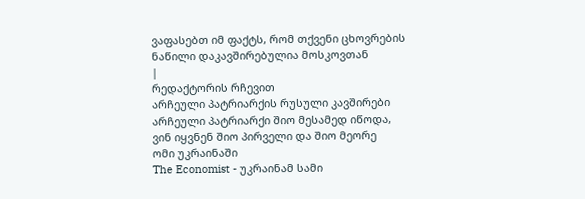ვაფასებთ იმ ფაქტს, რომ თქვენი ცხოვრების ნაწილი დაკავშირებულია მოსკოვთან
|
რედაქტორის რჩევით
არჩეული პატრიარქის რუსული კავშირები
არჩეული პატრიარქი შიო მესამედ იწოდა, ვინ იყვნენ შიო პირველი და შიო მეორე
ომი უკრაინაში
The Economist - უკრაინამ სამი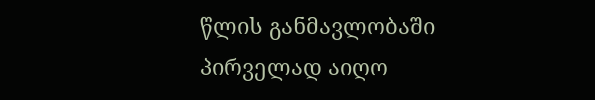წლის განმავლობაში პირველად აიღო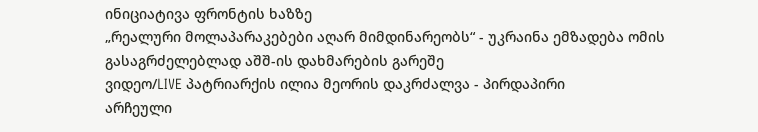ინიციატივა ფრონტის ხაზზე
„რეალური მოლაპარაკებები აღარ მიმდინარეობს“ - უკრაინა ემზადება ომის გასაგრძელებლად აშშ-ის დახმარების გარეშე
ვიდეო/LIVE პატრიარქის ილია მეორის დაკრძალვა - პირდაპირი
არჩეული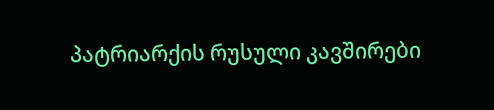პატრიარქის რუსული კავშირები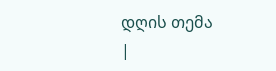დღის თემა
|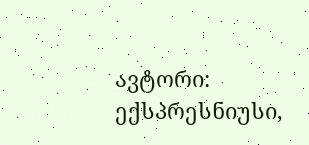ავტორი: ექსპრესნიუსი,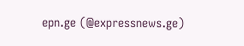epn.ge (@expressnews.ge)